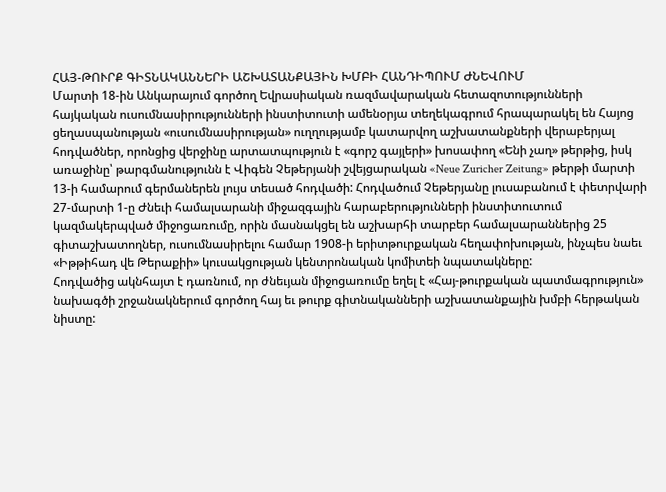ՀԱՅ-ԹՈՒՐՔ ԳԻՏՆԱԿԱՆՆԵՐԻ ԱՇԽԱՏԱՆՔԱՅԻՆ ԽՄԲԻ ՀԱՆԴԻՊՈՒՄ ԺՆԵՎՈՒՄ
Մարտի 18-ին Անկարայում գործող Եվրասիական ռազմավարական հետազոտությունների հայկական ուսումնասիրությունների ինստիտուտի ամենօրյա տեղեկագրում հրապարակել են Հայոց ցեղասպանության «ուսումնասիրության» ուղղությամբ կատարվող աշխատանքների վերաբերյալ հոդվածներ, որոնցից վերջինը արտատպություն է «գորշ գայլերի» խոսափող «Ենի չաղ» թերթից, իսկ առաջինը՝ թարգմանությունն է Վիգեն Չեթերյանի շվեյցարական «Neue Zuricher Zeitung» թերթի մարտի 13-ի համարում գերմաներեն լույս տեսած հոդվածի: Հոդվածում Չեթերյանը լուսաբանում է փետրվարի 27-մարտի 1-ը Ժնեւի համալսարանի միջազգային հարաբերությունների ինստիտուտում կազմակերպված միջոցառումը, որին մասնակցել են աշխարհի տարբեր համալսարաններից 25 գիտաշխատողներ, ուսումնասիրելու համար 1908-ի երիտթուրքական հեղափոխության, ինչպես նաեւ «Իթթիհադ վե Թերաքիի» կուսակցության կենտրոնական կոմիտեի նպատակները:
Հոդվածից ակնհայտ է դառնում, որ ժնեւյան միջոցառումը եղել է «Հայ-թուրքական պատմագրություն» նախագծի շրջանակներում գործող հայ եւ թուրք գիտնականների աշխատանքային խմբի հերթական նիստը: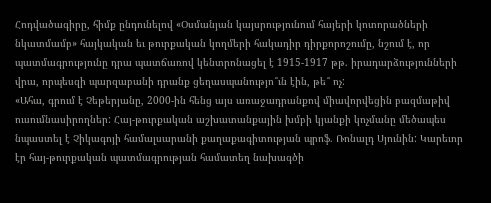Հոդվածագիրը, հիմք ընդունելով «Օսմանյան կայսրությունում հայերի կոտորածների նկատմամբ» հայկական եւ թուրքական կողմերի հակադիր դիրքորոշումը, նշում է, որ պատմագրությունը դրա պատճառով կենտրոնացել է 1915-1917 թթ. իրադարձությունների վրա, որպեսզի պարզաբանի դրանք ցեղասպանությո՞ւն էին, թե՞ ոչ:
«Ահա, գրում է Չեթերյանը, 2000-ին հենց այս առաջադրանքով միավորվեցին բազմաթիվ ուսումնասիրողներ: Հայ-թուրքական աշխատանքային խմբի կյանքի կոչմանը մեծապես նպաստել է Չիկագոյի համալսարանի քաղաքագիտության պրոֆ. Ռոնալդ Սյունին: Կարեւոր էր հայ-թուրքական պատմագրության համատեղ նախագծի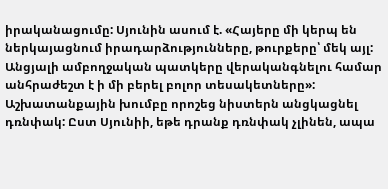իրականացումը: Սյունին ասում է. «Հայերը մի կերպ են ներկայացնում իրադարձությունները, թուրքերը՝ մեկ այլ: Անցյալի ամբողջական պատկերը վերականգնելու համար անհրաժեշտ է ի մի բերել բոլոր տեսակետները»: Աշխատանքային խումբը որոշեց նիստերն անցկացնել դռնփակ: Ըստ Սյունիի, եթե դրանք դռնփակ չլինեն, ապա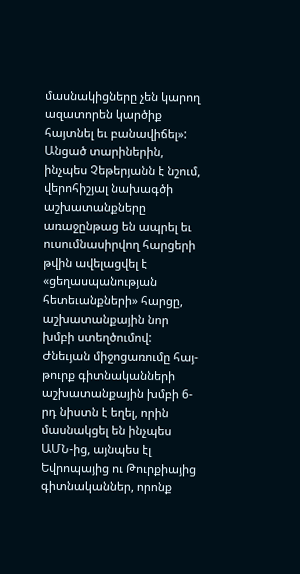մասնակիցները չեն կարող ազատորեն կարծիք հայտնել եւ բանավիճել»:
Անցած տարիներին, ինչպես Չեթերյանն է նշում, վերոհիշյալ նախագծի աշխատանքները առաջընթաց են ապրել եւ ուսումնասիրվող հարցերի թվին ավելացվել է «ցեղասպանության հետեւանքների» հարցը, աշխատանքային նոր խմբի ստեղծումով: Ժնեւյան միջոցառումը հայ-թուրք գիտնականների աշխատանքային խմբի 6-րդ նիստն է եղել, որին մասնակցել են ինչպես ԱՄՆ-ից, այնպես էլ Եվրոպայից ու Թուրքիայից գիտնականներ, որոնք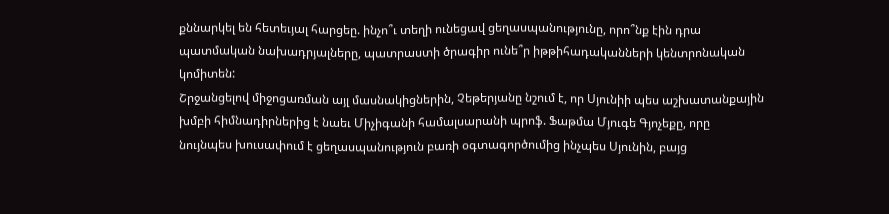քննարկել են հետեւյալ հարցեը. ինչո՞ւ տեղի ունեցավ ցեղասպանությունը, որո՞նք էին դրա պատմական նախադրյալները, պատրաստի ծրագիր ունե՞ր իթթիհադականների կենտրոնական կոմիտեն:
Շրջանցելով միջոցառման այլ մասնակիցներին, Չեթերյանը նշում է, որ Սյունիի պես աշխատանքային խմբի հիմնադիրներից է նաեւ Միչիգանի համալսարանի պրոֆ. Ֆաթմա Մյուգե Գյոչեքը, որը նույնպես խուսափում է ցեղասպանություն բառի օգտագործումից ինչպես Սյունին, բայց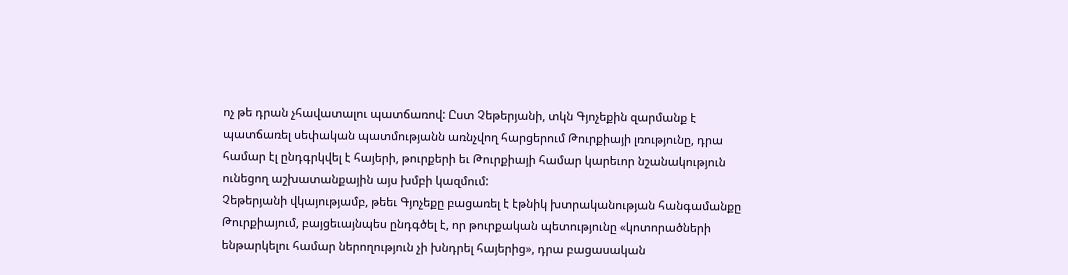ոչ թե դրան չհավատալու պատճառով: Ըստ Չեթերյանի, տկն Գյոչեքին զարմանք է պատճառել սեփական պատմությանն առնչվող հարցերում Թուրքիայի լռությունը, դրա համար էլ ընդգրկվել է հայերի, թուրքերի եւ Թուրքիայի համար կարեւոր նշանակություն ունեցող աշխատանքային այս խմբի կազմում:
Չեթերյանի վկայությամբ, թեեւ Գյոչեքը բացառել է էթնիկ խտրականության հանգամանքը Թուրքիայում, բայցեւայնպես ընդգծել է, որ թուրքական պետությունը «կոտորածների ենթարկելու համար ներողություն չի խնդրել հայերից», դրա բացասական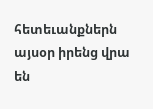հետեւանքներն այսօր իրենց վրա են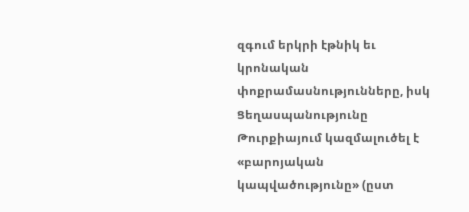զգում երկրի էթնիկ եւ կրոնական փոքրամասնությունները, իսկ Ցեղասպանությունը Թուրքիայում կազմալուծել է «բարոյական կապվածությունը» (ըստ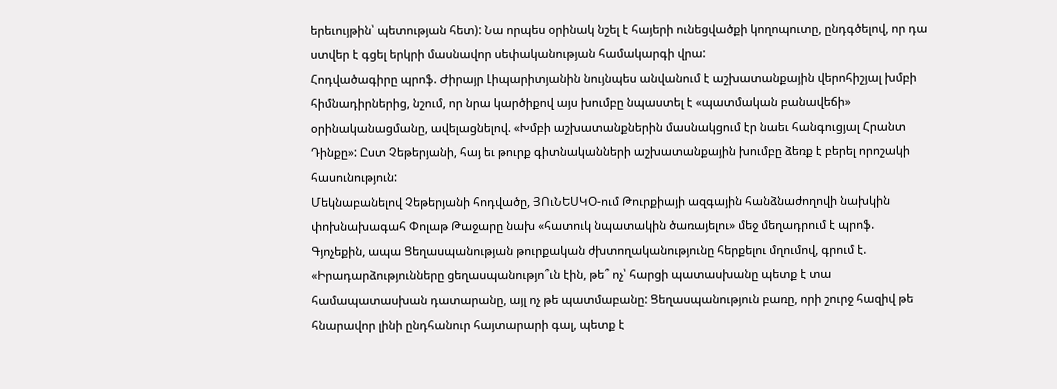երեւույթին՝ պետության հետ): Նա որպես օրինակ նշել է հայերի ունեցվածքի կողոպուտը, ընդգծելով, որ դա ստվեր է գցել երկրի մասնավոր սեփականության համակարգի վրա:
Հոդվածագիրը պրոֆ. Ժիրայր Լիպարիտյանին նույնպես անվանում է աշխատանքային վերոհիշյալ խմբի հիմնադիրներից, նշում, որ նրա կարծիքով այս խումբը նպաստել է «պատմական բանավեճի» օրինականացմանը, ավելացնելով. «Խմբի աշխատանքներին մասնակցում էր նաեւ հանգուցյալ Հրանտ Դինքը»: Ըստ Չեթերյանի, հայ եւ թուրք գիտնականների աշխատանքային խումբը ձեռք է բերել որոշակի հասունություն:
Մեկնաբանելով Չեթերյանի հոդվածը, ՅՈւՆԵՍԿՕ-ում Թուրքիայի ազգային հանձնաժողովի նախկին փոխնախագահ Փոլաթ Թաջարը նախ «հատուկ նպատակին ծառայելու» մեջ մեղադրում է պրոֆ. Գյոչեքին, ապա Ցեղասպանության թուրքական ժխտողականությունը հերքելու մղումով, գրում է. «Իրադարձությունները ցեղասպանությո՞ւն էին, թե՞ ոչ՝ հարցի պատասխանը պետք է տա համապատասխան դատարանը, այլ ոչ թե պատմաբանը: Ցեղասպանություն բառը, որի շուրջ հազիվ թե հնարավոր լինի ընդհանուր հայտարարի գալ, պետք է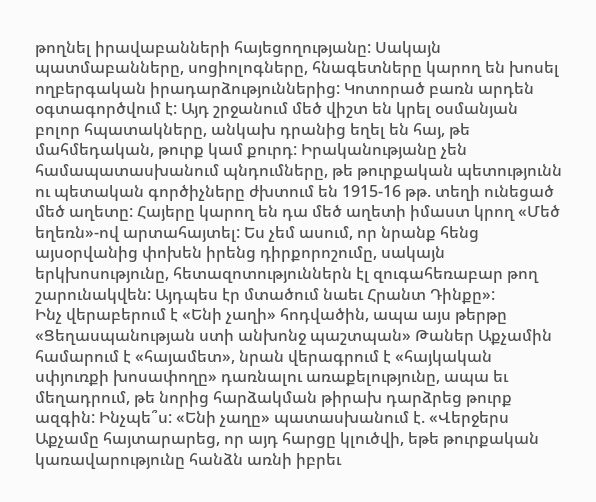թողնել իրավաբանների հայեցողությանը: Սակայն պատմաբանները, սոցիոլոգները, հնագետները կարող են խոսել ողբերգական իրադարձություններից: Կոտորած բառն արդեն օգտագործվում է: Այդ շրջանում մեծ վիշտ են կրել օսմանյան բոլոր հպատակները, անկախ դրանից եղել են հայ, թե մահմեդական, թուրք կամ քուրդ: Իրականությանը չեն համապատասխանում պնդումները, թե թուրքական պետությունն ու պետական գործիչները ժխտում են 1915-16 թթ. տեղի ունեցած մեծ աղետը: Հայերը կարող են դա մեծ աղետի իմաստ կրող «Մեծ եղեռն»-ով արտահայտել: Ես չեմ ասում, որ նրանք հենց այսօրվանից փոխեն իրենց դիրքորոշումը, սակայն երկխոսությունը, հետազոտություններն էլ զուգահեռաբար թող շարունակվեն: Այդպես էր մտածում նաեւ Հրանտ Դինքը»:
Ինչ վերաբերում է «Ենի չաղի» հոդվածին, ապա այս թերթը «Ցեղասպանության ստի անխոնջ պաշտպան» Թաներ Աքչամին համարում է «հայամետ», նրան վերագրում է «հայկական սփյուռքի խոսափողը» դառնալու առաքելությունը, ապա եւ մեղադրում, թե նորից հարձակման թիրախ դարձրեց թուրք ազգին: Ինչպե՞ս: «Ենի չաղը» պատասխանում է. «Վերջերս Աքչամը հայտարարեց, որ այդ հարցը կլուծվի, եթե թուրքական կառավարությունը հանձն առնի իբրեւ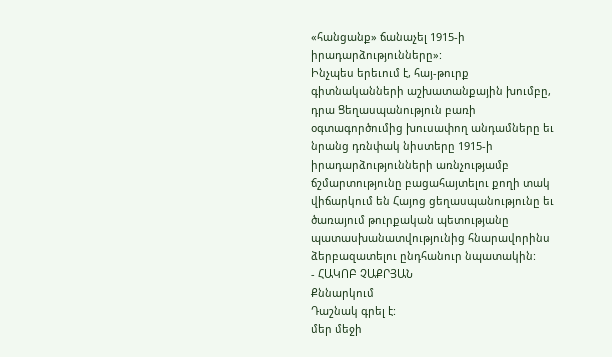«հանցանք» ճանաչել 1915-ի իրադարձությունները»:
Ինչպես երեւում է, հայ-թուրք գիտնականների աշխատանքային խումբը, դրա Ցեղասպանություն բառի օգտագործումից խուսափող անդամները եւ նրանց դռնփակ նիստերը 1915-ի իրադարձությունների առնչությամբ ճշմարտությունը բացահայտելու քողի տակ վիճարկում են Հայոց ցեղասպանությունը եւ ծառայում թուրքական պետությանը պատասխանատվությունից հնարավորինս ձերբազատելու ընդհանուր նպատակին:
- ՀԱԿՈԲ ՉԱՔՐՅԱՆ
Քննարկում
Դաշնակ գրել է:
մեր մեջի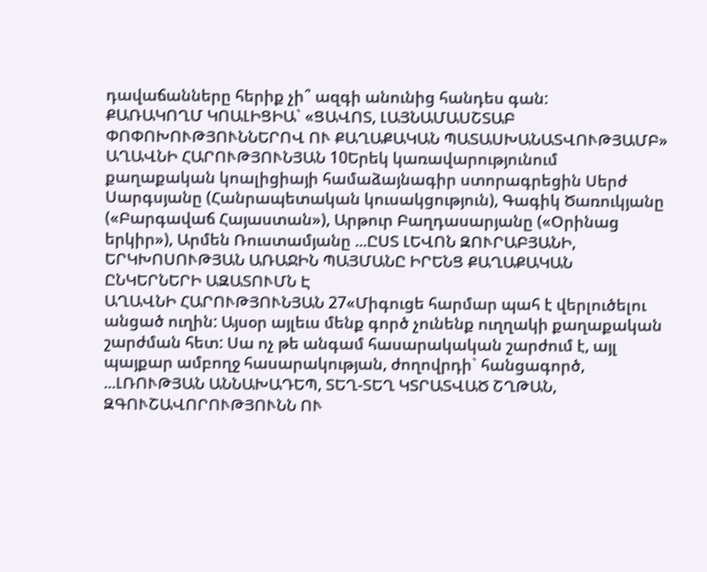դավաճանները հերիք չի՞ ազգի անունից հանդես գան:
ՔԱՌԱԿՈՂՄ ԿՈԱԼԻՑԻԱ` «ՑԱՎՈՏ, ԼԱՅՆԱՄԱՍՇՏԱԲ ՓՈՓՈԽՈՒԹՅՈՒՆՆԵՐՈՎ ՈՒ ՔԱՂԱՔԱԿԱՆ ՊԱՏԱՍԽԱՆԱՏՎՈՒԹՅԱՄԲ»
ԱՂԱՎՆԻ ՀԱՐՈՒԹՅՈՒՆՅԱՆ 10Երեկ կառավարությունում քաղաքական կոալիցիայի համաձայնագիր ստորագրեցին Սերժ Սարգսյանը (Հանրապետական կուսակցություն), Գագիկ Ծառուկյանը («Բարգավաճ Հայաստան»), Արթուր Բաղդասարյանը («Օրինաց երկիր»), Արմեն Ռուստամյանը ...ԸՍՏ ԼԵՎՈՆ ԶՈՒՐԱԲՅԱՆԻ, ԵՐԿԽՈՍՈՒԹՅԱՆ ԱՌԱՋԻՆ ՊԱՅՄԱՆԸ ԻՐԵՆՑ ՔԱՂԱՔԱԿԱՆ ԸՆԿԵՐՆԵՐԻ ԱԶԱՏՈՒՄՆ Է
ԱՂԱՎՆԻ ՀԱՐՈՒԹՅՈՒՆՅԱՆ 27«Միգուցե հարմար պահ է վերլուծելու անցած ուղին: Այսօր այլեւս մենք գործ չունենք ուղղակի քաղաքական շարժման հետ: Սա ոչ թե անգամ հասարակական շարժում է, այլ պայքար ամբողջ հասարակության, ժողովրդի` հանցագործ, ...ԼՌՈՒԹՅԱՆ ԱՆՆԱԽԱԴԵՊ, ՏԵՂ-ՏԵՂ ԿՏՐԱՏՎԱԾ ՇՂԹԱՆ, ԶԳՈՒՇԱՎՈՐՈՒԹՅՈՒՆՆ ՈՒ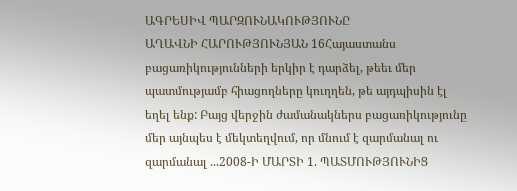ԱԳՐԵՍԻՎ ՊԱՐԶՈՒՆԱԿՈՒԹՅՈՒՆԸ
ԱՂԱՎՆԻ ՀԱՐՈՒԹՅՈՒՆՅԱՆ 16Հայաստանս բացառիկությունների երկիր է դարձել, թեեւ մեր պատմությամբ հիացողները կուղղեն, թե այդպիսին էլ եղել ենք: Բայց վերջին ժամանակներս բացառիկությունը մեր այնպես է մեկտեղվում, որ մնում է զարմանալ ու զարմանալ ...2008-Ի ՄԱՐՏԻ 1. ՊԱՏՄՈՒԹՅՈՒՆԻՑ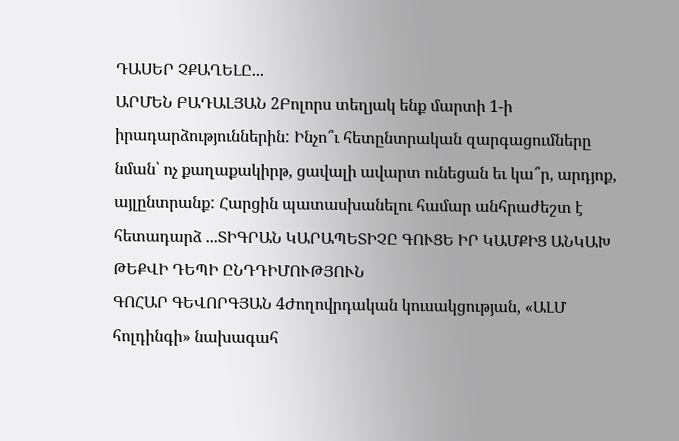ԴԱՍԵՐ ՉՔԱՂԵԼԸ...
ԱՐՄԵՆ ԲԱԴԱԼՅԱՆ 2Բոլորս տեղյակ ենք մարտի 1-ի իրադարձություններին: Ինչո՞ւ հետընտրական զարգացումները նման՝ ոչ քաղաքակիրթ, ցավալի ավարտ ունեցան եւ կա՞ր, արդյոք, այլընտրանք: Հարցին պատասխանելու համար անհրաժեշտ է հետադարձ ...ՏԻԳՐԱՆ ԿԱՐԱՊԵՏԻՉԸ ԳՈՒՑԵ ԻՐ ԿԱՄՔԻՑ ԱՆԿԱԽ ԹԵՔՎԻ ԴԵՊԻ ԸՆԴԴԻՄՈՒԹՅՈՒՆ
ԳՈՀԱՐ ԳԵՎՈՐԳՅԱՆ 4Ժողովրդական կուսակցության, «ԱԼՄ հոլդինգի» նախագահ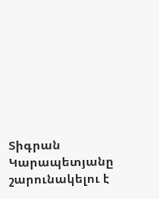Տիգրան Կարապետյանը շարունակելու է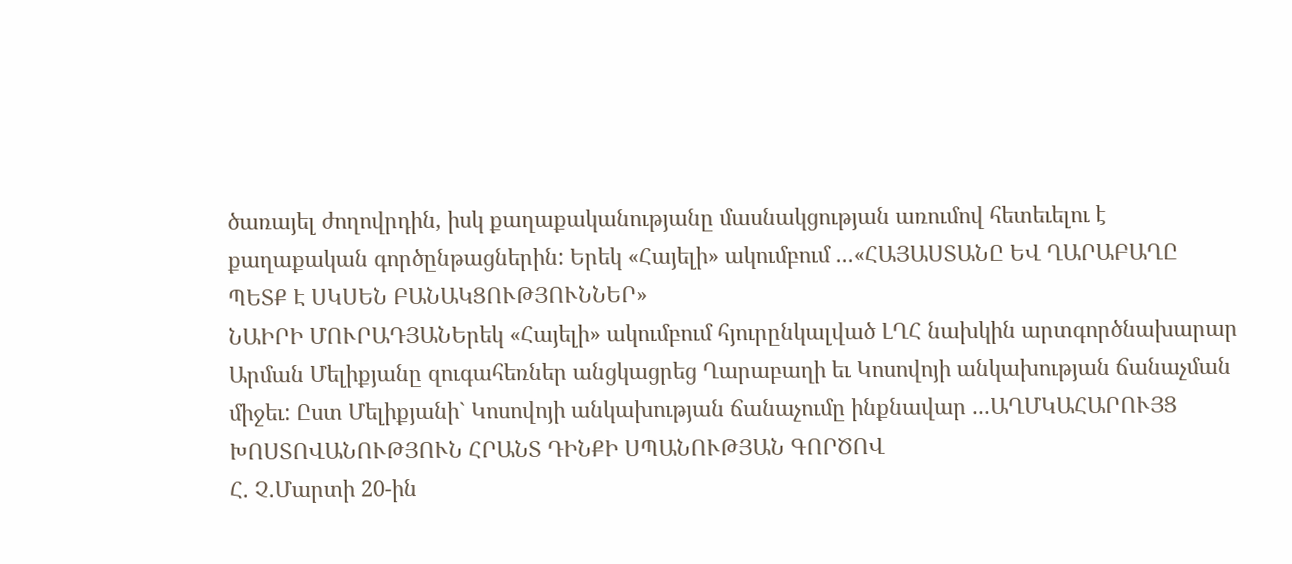ծառայել ժողովրդին, իսկ քաղաքականությանը մասնակցության առումով հետեւելու է քաղաքական գործընթացներին: Երեկ «Հայելի» ակումբում ...«ՀԱՅԱՍՏԱՆԸ ԵՎ ՂԱՐԱԲԱՂԸ ՊԵՏՔ Է ՍԿՍԵՆ ԲԱՆԱԿՑՈՒԹՅՈՒՆՆԵՐ»
ՆԱԻՐԻ ՄՈՒՐԱԴՅԱՆԵրեկ «Հայելի» ակումբում հյուրընկալված ԼՂՀ նախկին արտգործնախարար Արման Մելիքյանը զուգահեռներ անցկացրեց Ղարաբաղի եւ Կոսովոյի անկախության ճանաչման միջեւ: Ըստ Մելիքյանի` Կոսովոյի անկախության ճանաչումը ինքնավար ...ԱՂՄԿԱՀԱՐՈՒՅՑ ԽՈՍՏՈՎԱՆՈՒԹՅՈՒՆ ՀՐԱՆՏ ԴԻՆՔԻ ՍՊԱՆՈՒԹՅԱՆ ԳՈՐԾՈՎ
Հ. Չ.Մարտի 20-ին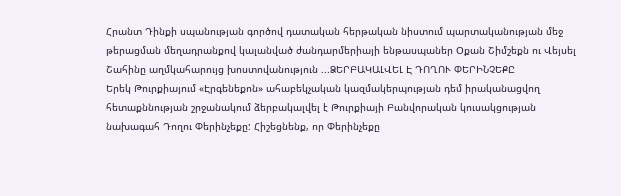Հրանտ Դինքի սպանության գործով դատական հերթական նիստում պարտականության մեջ թերացման մեղադրանքով կալանված ժանդարմերիայի ենթասպաներ Օքան Շիմշեքն ու Վեյսել Շահինը աղմկահարույց խոստովանություն ...ՁԵՐԲԱԿԱԼՎԵԼ Է ԴՈՂՈՒ ՓԵՐԻՆՉԵՔԸ
Երեկ Թուրքիայում «Էրգենեքոն» ահաբեկչական կազմակերպության դեմ իրականացվող հետաքննության շրջանակում ձերբակալվել է Թուրքիայի Բանվորական կուսակցության նախագահ Դողու Փերինչեքը: Հիշեցնենք, որ Փերինչեքը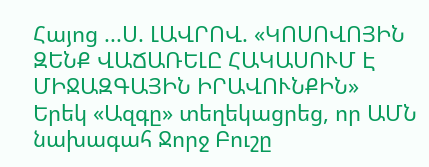Հայոց ...Ս. ԼԱՎՐՈՎ. «ԿՈՍՈՎՈՅԻՆ ԶԵՆՔ ՎԱՃԱՌԵԼԸ ՀԱԿԱՍՈՒՄ Է ՄԻՋԱԶԳԱՅԻՆ ԻՐԱՎՈՒՆՔԻՆ»
Երեկ «Ազգը» տեղեկացրեց, որ ԱՄՆ նախագահ Ջորջ Բուշը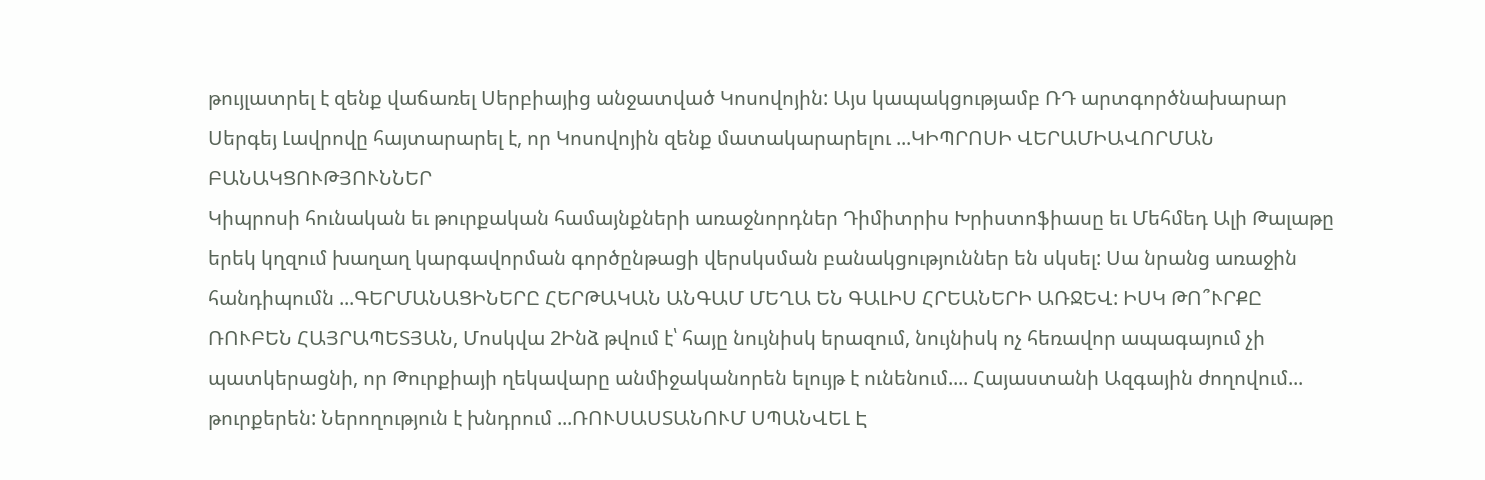թույլատրել է զենք վաճառել Սերբիայից անջատված Կոսովոյին: Այս կապակցությամբ ՌԴ արտգործնախարար Սերգեյ Լավրովը հայտարարել է, որ Կոսովոյին զենք մատակարարելու ...ԿԻՊՐՈՍԻ ՎԵՐԱՄԻԱՎՈՐՄԱՆ ԲԱՆԱԿՑՈՒԹՅՈՒՆՆԵՐ
Կիպրոսի հունական եւ թուրքական համայնքների առաջնորդներ Դիմիտրիս Խրիստոֆիասը եւ Մեհմեդ Ալի Թալաթը երեկ կղզում խաղաղ կարգավորման գործընթացի վերսկսման բանակցություններ են սկսել: Սա նրանց առաջին հանդիպումն ...ԳԵՐՄԱՆԱՑԻՆԵՐԸ ՀԵՐԹԱԿԱՆ ԱՆԳԱՄ ՄԵՂԱ ԵՆ ԳԱԼԻՍ ՀՐԵԱՆԵՐԻ ԱՌՋԵՎ: ԻՍԿ ԹՈ՞ՒՐՔԸ
ՌՈՒԲԵՆ ՀԱՅՐԱՊԵՏՅԱՆ, Մոսկվա 2Ինձ թվում է՝ հայը նույնիսկ երազում, նույնիսկ ոչ հեռավոր ապագայում չի պատկերացնի, որ Թուրքիայի ղեկավարը անմիջականորեն ելույթ է ունենում.... Հայաստանի Ազգային ժողովում... թուրքերեն: Ներողություն է խնդրում ...ՌՈՒՍԱՍՏԱՆՈՒՄ ՍՊԱՆՎԵԼ Է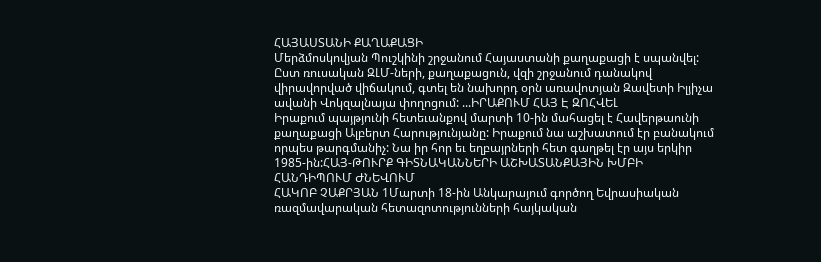ՀԱՅԱՍՏԱՆԻ ՔԱՂԱՔԱՑԻ
Մերձմոսկովյան Պուշկինի շրջանում Հայաստանի քաղաքացի է սպանվել: Ըստ ռուսական ԶԼՄ-ների, քաղաքացուն, վզի շրջանում դանակով վիրավորված վիճակում, գտել են նախորդ օրն առավոտյան Զավետի Իլյիչա ավանի Վոկզալնայա փողոցում: ...ԻՐԱՔՈՒՄ ՀԱՅ Է ԶՈՀՎԵԼ
Իրաքում պայթյունի հետեւանքով մարտի 10-ին մահացել է Հավերթաունի քաղաքացի Ալբերտ Հարությունյանը: Իրաքում նա աշխատում էր բանակում որպես թարգմանիչ: Նա իր հոր եւ եղբայրների հետ գաղթել էր այս երկիր 1985-ին:ՀԱՅ-ԹՈՒՐՔ ԳԻՏՆԱԿԱՆՆԵՐԻ ԱՇԽԱՏԱՆՔԱՅԻՆ ԽՄԲԻ ՀԱՆԴԻՊՈՒՄ ԺՆԵՎՈՒՄ
ՀԱԿՈԲ ՉԱՔՐՅԱՆ 1Մարտի 18-ին Անկարայում գործող Եվրասիական ռազմավարական հետազոտությունների հայկական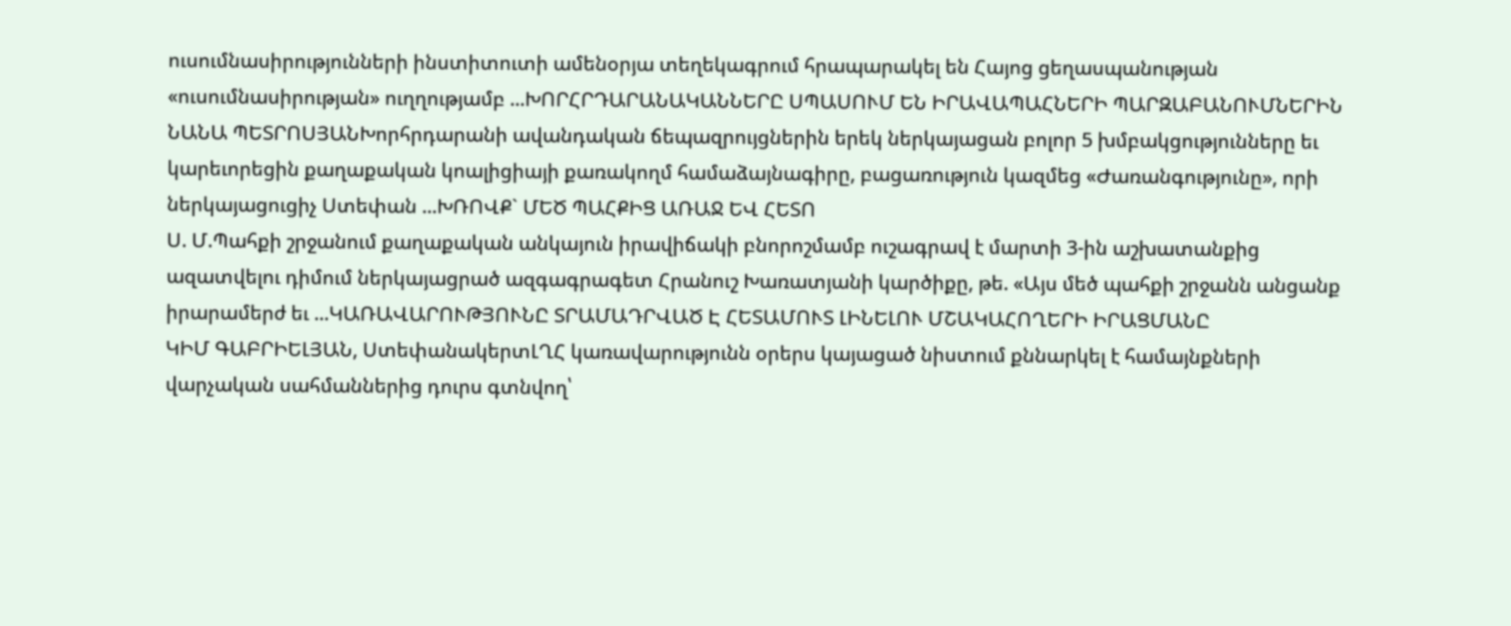ուսումնասիրությունների ինստիտուտի ամենօրյա տեղեկագրում հրապարակել են Հայոց ցեղասպանության «ուսումնասիրության» ուղղությամբ ...ԽՈՐՀՐԴԱՐԱՆԱԿԱՆՆԵՐԸ ՍՊԱՍՈՒՄ ԵՆ ԻՐԱՎԱՊԱՀՆԵՐԻ ՊԱՐԶԱԲԱՆՈՒՄՆԵՐԻՆ
ՆԱՆԱ ՊԵՏՐՈՍՅԱՆԽորհրդարանի ավանդական ճեպազրույցներին երեկ ներկայացան բոլոր 5 խմբակցությունները եւ կարեւորեցին քաղաքական կոալիցիայի քառակողմ համաձայնագիրը, բացառություն կազմեց «Ժառանգությունը», որի ներկայացուցիչ Ստեփան ...ԽՌՈՎՔ` ՄԵԾ ՊԱՀՔԻՑ ԱՌԱՋ ԵՎ ՀԵՏՈ
Ս. Մ.Պահքի շրջանում քաղաքական անկայուն իրավիճակի բնորոշմամբ ուշագրավ է մարտի 3-ին աշխատանքից ազատվելու դիմում ներկայացրած ազգագրագետ Հրանուշ Խառատյանի կարծիքը, թե. «Այս մեծ պահքի շրջանն անցանք իրարամերժ եւ ...ԿԱՌԱՎԱՐՈՒԹՅՈՒՆԸ ՏՐԱՄԱԴՐՎԱԾ Է ՀԵՏԱՄՈՒՏ ԼԻՆԵԼՈՒ ՄՇԱԿԱՀՈՂԵՐԻ ԻՐԱՑՄԱՆԸ
ԿԻՄ ԳԱԲՐԻԵԼՅԱՆ, ՍտեփանակերտԼՂՀ կառավարությունն օրերս կայացած նիստում քննարկել է համայնքների վարչական սահմաններից դուրս գտնվող՝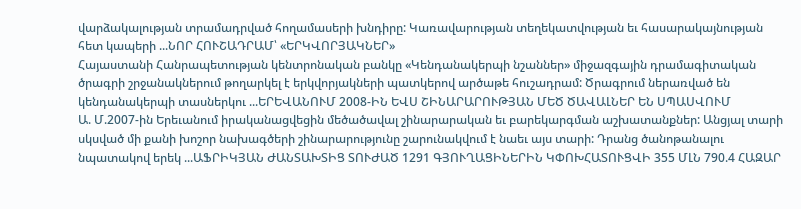վարձակալության տրամադրված հողամասերի խնդիրը: Կառավարության տեղեկատվության եւ հասարակայնության հետ կապերի ...ՆՈՐ ՀՈՒՇԱԴՐԱՄ՝ «ԵՐԿՎՈՐՅԱԿՆԵՐ»
Հայաստանի Հանրապետության կենտրոնական բանկը «Կենդանակերպի նշաններ» միջազգային դրամագիտական ծրագրի շրջանակներում թողարկել է երկվորյակների պատկերով արծաթե հուշադրամ: Ծրագրում ներառված են կենդանակերպի տասներկու ...ԵՐԵՎԱՆՈՒՄ 2008-ԻՆ ԵՎՍ ՇԻՆԱՐԱՐՈՒԹՅԱՆ ՄԵԾ ԾԱՎԱԼՆԵՐ ԵՆ ՍՊԱՍՎՈՒՄ
Ա. Մ.2007-ին Երեւանում իրականացվեցին մեծածավալ շինարարական եւ բարեկարգման աշխատանքներ: Անցյալ տարի սկսված մի քանի խոշոր նախագծերի շինարարությունը շարունակվում է նաեւ այս տարի: Դրանց ծանոթանալու նպատակով երեկ ...ԱՖՐԻԿՅԱՆ ԺԱՆՏԱԽՏԻՑ ՏՈՒԺԱԾ 1291 ԳՅՈՒՂԱՑԻՆԵՐԻՆ ԿՓՈԽՀԱՏՈՒՑՎԻ 355 ՄԼՆ 790.4 ՀԱԶԱՐ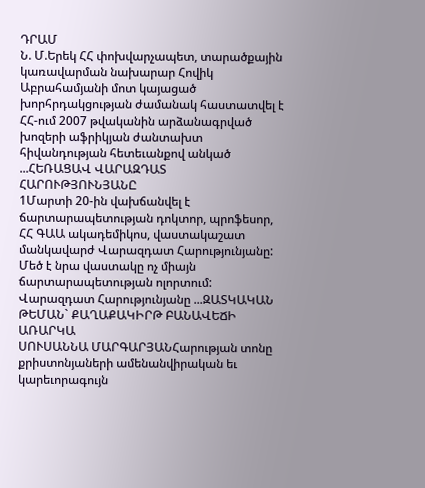ԴՐԱՄ
Ն. Մ.Երեկ ՀՀ փոխվարչապետ, տարածքային կառավարման նախարար Հովիկ Աբրահամյանի մոտ կայացած խորհրդակցության ժամանակ հաստատվել է ՀՀ-ում 2007 թվականին արձանագրված խոզերի աֆրիկյան ժանտախտ հիվանդության հետեւանքով անկած ...ՀԵՌԱՑԱՎ ՎԱՐԱԶԴԱՏ ՀԱՐՈՒԹՅՈՒՆՅԱՆԸ
1Մարտի 20-ին վախճանվել է ճարտարապետության դոկտոր, պրոֆեսոր, ՀՀ ԳԱԱ ակադեմիկոս, վաստակաշատ մանկավարժ Վարազդատ Հարությունյանը: Մեծ է նրա վաստակը ոչ միայն ճարտարապետության ոլորտում: Վարազդատ Հարությունյանը ...ԶԱՏԿԱԿԱՆ ԹԵՄԱՆ` ՔԱՂԱՔԱԿԻՐԹ ԲԱՆԱՎԵՃԻ ԱՌԱՐԿԱ
ՍՈՒՍԱՆՆԱ ՄԱՐԳԱՐՅԱՆՀարության տոնը քրիստոնյաների ամենանվիրական եւ կարեւորագույն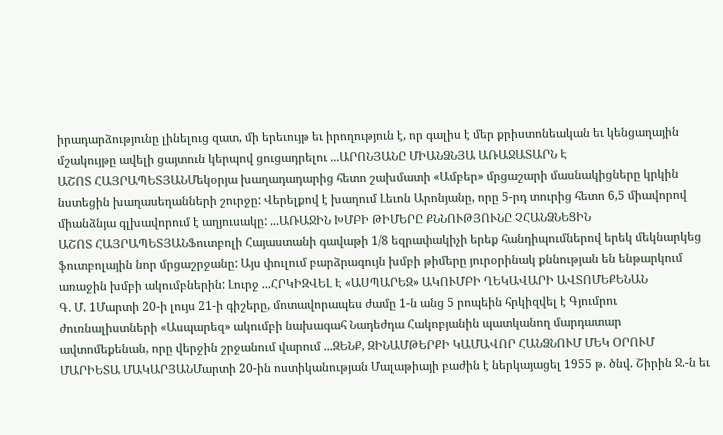իրադարձությունը լինելուց զատ, մի երեւույթ եւ իրողություն է, որ գալիս է մեր քրիստոնեական եւ կենցաղային մշակույթը ավելի ցայտուն կերպով ցուցադրելու ...ԱՐՈՆՅԱՆԸ ՄԻԱՆՁՆՅԱ ԱՌԱՋԱՏԱՐՆ Է
ԱՇՈՏ ՀԱՅՐԱՊԵՏՅԱՆՄեկօրյա խաղադադարից հետո շախմատի «Ամբեր» մրցաշարի մասնակիցները կրկին նստեցին խաղասեղանների շուրջը: Վերելքով է խաղում Լեւոն Արոնյանը, որը 5-րդ տուրից հետո 6,5 միավորով միանձնյա գլխավորում է աղյուսակը: ...ԱՌԱՋԻՆ ԽՄԲԻ ԹԻՄԵՐԸ ՔՆՆՈՒԹՅՈՒՆԸ ՉՀԱՆՁՆԵՑԻՆ
ԱՇՈՏ ՀԱՅՐԱՊԵՏՅԱՆՖուտբոլի Հայաստանի գավաթի 1/8 եզրափակիչի երեք հանդիպումներով երեկ մեկնարկեց ֆուտբոլային նոր մրցաշրջանը: Այս փուլում բարձրագույն խմբի թիմերը յուրօրինակ քննության են ենթարկում առաջին խմբի ակումբներին: Լուրջ ...ՀՐԿԻԶՎԵԼ Է «ԱՍՊԱՐԵԶ» ԱԿՈՒՄԲԻ ՂԵԿԱՎԱՐԻ ԱՎՏՈՄԵՔԵՆԱՆ
Գ. Մ. 1Մարտի 20-ի լույս 21-ի գիշերը, մոտավորապես ժամը 1-ն անց 5 րոպեին հրկիզվել է Գյումրու ժուռնալիստների «Ասպարեզ» ակումբի նախագահ Նադեժդա Հակոբյանին պատկանող մարդատար ավտոմեքենան, որը վերջին շրջանում վարում ...ԶԵՆՔ, ԶԻՆԱՄԹԵՐՔԻ ԿԱՄԱՎՈՐ ՀԱՆՁՆՈՒՄ ՄԵԿ ՕՐՈՒՄ
ՄԱՐԻԵՏԱ ՄԱԿԱՐՅԱՆՄարտի 20-ին ոստիկանության Մալաթիայի բաժին է ներկայացել 1955 թ. ծնվ. Շիրին Ջ.-ն եւ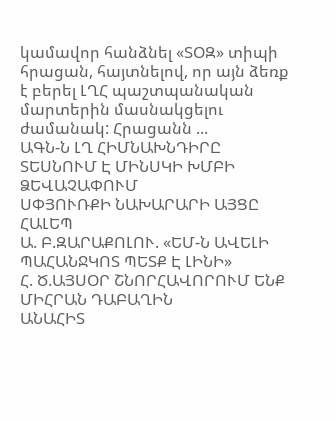կամավոր հանձնել «ՏՕԶ» տիպի հրացան, հայտնելով, որ այն ձեռք է բերել ԼՂՀ պաշտպանական մարտերին մասնակցելու ժամանակ: Հրացանն ...
ԱԳՆ-Ն ԼՂ ՀԻՄՆԱԽՆԴԻՐԸ ՏԵՍՆՈՒՄ Է ՄԻՆՍԿԻ ԽՄԲԻ ՁԵՎԱՉԱՓՈՒՄ
ՍՓՅՈՒՌՔԻ ՆԱԽԱՐԱՐԻ ԱՅՑԸ ՀԱԼԵՊ
Ա. Բ.ԶԱՐԱՔՈԼՈՒ. «ԵՄ-Ն ԱՎԵԼԻ ՊԱՀԱՆՋԿՈՏ ՊԵՏՔ Է ԼԻՆԻ»
Հ. Ծ.ԱՅՍՕՐ ՇՆՈՐՀԱՎՈՐՈՒՄ ԵՆՔ ՄԻՀՐԱՆ ԴԱԲԱՂԻՆ
ԱՆԱՀԻՏ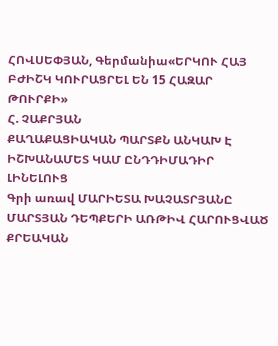ՀՈՎՍԵՓՅԱՆ, Գերմանիա«ԵՐԿՈՒ ՀԱՅ ԲԺԻՇԿ ԿՈՒՐԱՑՐԵԼ ԵՆ 15 ՀԱԶԱՐ ԹՈՒՐՔԻ»
Հ. ՉԱՔՐՅԱՆ
ՔԱՂԱՔԱՑԻԱԿԱՆ ՊԱՐՏՔՆ ԱՆԿԱԽ Է ԻՇԽԱՆԱՄԵՏ ԿԱՄ ԸՆԴԴԻՄԱԴԻՐ ԼԻՆԵԼՈՒՑ
Գրի առավ ՄԱՐԻԵՏԱ ԽԱՉԱՏՐՅԱՆԸ
ՄԱՐՏՅԱՆ ԴԵՊՔԵՐԻ ԱՌԹԻՎ ՀԱՐՈՒՑՎԱԾ ՔՐԵԱԿԱՆ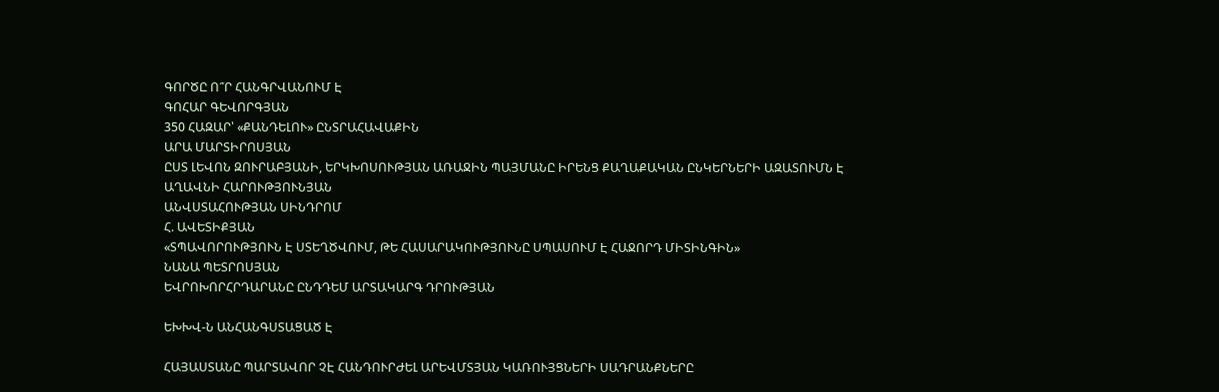ԳՈՐԾԸ Ո՞Ր ՀԱՆԳՐՎԱՆՈՒՄ Է
ԳՈՀԱՐ ԳԵՎՈՐԳՅԱՆ
350 ՀԱԶԱՐ՝ «ՔԱՆԴԵԼՈՒ» ԸՆՏՐԱՀԱՎԱՔԻՆ
ԱՐԱ ՄԱՐՏԻՐՈՍՅԱՆ
ԸՍՏ ԼԵՎՈՆ ԶՈՒՐԱԲՅԱՆԻ, ԵՐԿԽՈՍՈՒԹՅԱՆ ԱՌԱՋԻՆ ՊԱՅՄԱՆԸ ԻՐԵՆՑ ՔԱՂԱՔԱԿԱՆ ԸՆԿԵՐՆԵՐԻ ԱԶԱՏՈՒՄՆ Է
ԱՂԱՎՆԻ ՀԱՐՈՒԹՅՈՒՆՅԱՆ
ԱՆՎՍՏԱՀՈՒԹՅԱՆ ՍԻՆԴՐՈՄ
Հ. ԱՎԵՏԻՔՅԱՆ
«ՏՊԱՎՈՐՈՒԹՅՈՒՆ Է ՍՏԵՂԾՎՈՒՄ, ԹԵ ՀԱՍԱՐԱԿՈՒԹՅՈՒՆԸ ՍՊԱՍՈՒՄ Է ՀԱՋՈՐԴ ՄԻՏԻՆԳԻՆ»
ՆԱՆԱ ՊԵՏՐՈՍՅԱՆ
ԵՎՐՈԽՈՐՀՐԴԱՐԱՆԸ ԸՆԴԴԵՄ ԱՐՏԱԿԱՐԳ ԴՐՈՒԹՅԱՆ

ԵԽԽՎ-Ն ԱՆՀԱՆԳՍՏԱՑԱԾ Է

ՀԱՅԱՍՏԱՆԸ ՊԱՐՏԱՎՈՐ ՉԷ ՀԱՆԴՈՒՐԺԵԼ ԱՐԵՎՄՏՅԱՆ ԿԱՌՈՒՅՑՆԵՐԻ ՍԱԴՐԱՆՔՆԵՐԸ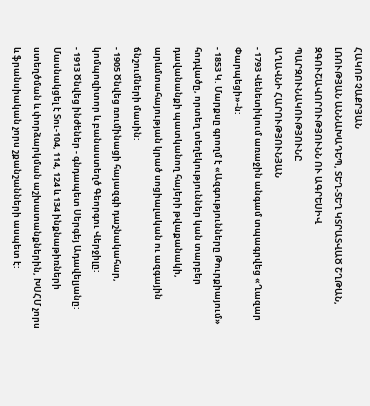ՀԱԿՈԲ ՉԱՔՐՅԱՆ
ԼՌՈՒԹՅԱՆ ԱՆՆԱԽԱԴԵՊ, ՏԵՂ-ՏԵՂ ԿՏՐԱՏՎԱԾ ՇՂԹԱՆ, ԶԳՈՒՇԱՎՈՐՈՒԹՅՈՒՆՆ ՈՒ ԱԳՐԵՍԻՎ ՊԱՐԶՈՒՆԱԿՈՒԹՅՈՒՆԸ
ԱՂԱՎՆԻ ՀԱՐՈՒԹՅՈՒՆՅԱՆ
- 1793 Վենետիկում առաջին անգամ տպագրվեց «Ղազար Փարպեցի»-ն:
- 1853 Կ. Մարքսը գրողմ է «Ազգությունները Թուրքիայում» հոդվածը, որտեղ տեղեկություններ կան տարբեր դավանանքի պատկանող հայերի թվաքանակի, արևմտահայության կրած սոցիալական ու ազգային ճնշումների մասին:
- 1905 Ծնվեց ռումինացի հայազգի դաշնակահար, կոմպոզիտոր և բանաստեղծ Գեորգու Վերջիլը:
- 1913 Ծնվեց ինժեներ - գնդապետ Սերգեյ Ադավելյանը: Մասնակցել է Տու-104, 114, 124 և 134 ինքնաթիռների ստեղծման և փորձարկման աշխատանքներին, ԽՍՀՄ չորս և ֆրանսիական չորս շքանշանների ասպետ է: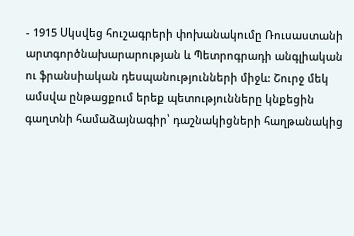- 1915 Սկսվեց հուշագրերի փոխանակումը Ռուսաստանի արտգործնախարարության և Պետրոգրադի անգլիական ու ֆրանսիական դեսպանությունների միջև: Շուրջ մեկ ամսվա ընթացքում երեք պետությունները կնքեցին գաղտնի համաձայնագիր՝ դաշնակիցների հաղթանակից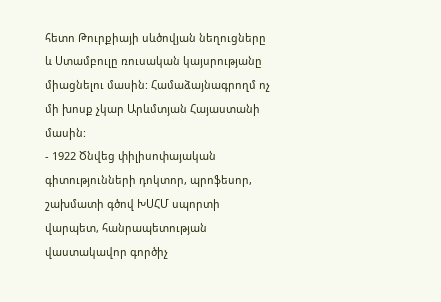հետո Թուրքիայի սևծովյան նեղուցները և Ստամբուլը ռուսական կայսրությանը միացնելու մասին: Համաձայնագրողմ ոչ մի խոսք չկար Արևմտյան Հայաստանի մասին:
- 1922 Ծնվեց փիլիսոփայական գիտությունների դոկտոր, պրոֆեսոր, շախմատի գծով ԽՍՀՄ սպորտի վարպետ, հանրապետության վաստակավոր գործիչ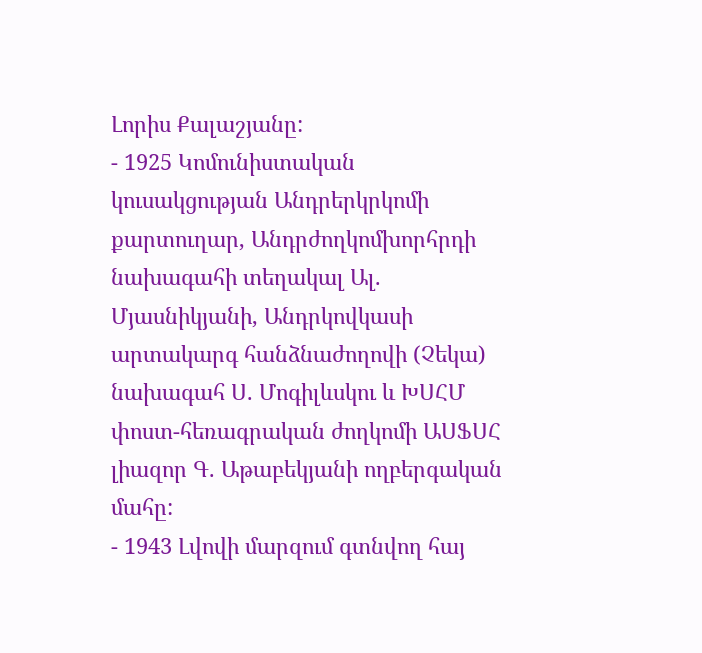Լորիս Քալաշյանը:
- 1925 Կոմունիստական կուսակցության Անդրերկրկոմի քարտուղար, Անդրժողկոմխորհրդի նախագահի տեղակալ Ալ. Մյասնիկյանի, Անդրկովկասի արտակարգ հանձնաժողովի (Չեկա) նախագահ Ս. Մոգիլևսկու և ԽՍՀՄ փոստ-հեռագրական ժողկոմի ԱՍՖՍՀ լիազոր Գ. Աթաբեկյանի ողբերգական մահը:
- 1943 Լվովի մարզում գտնվող հայ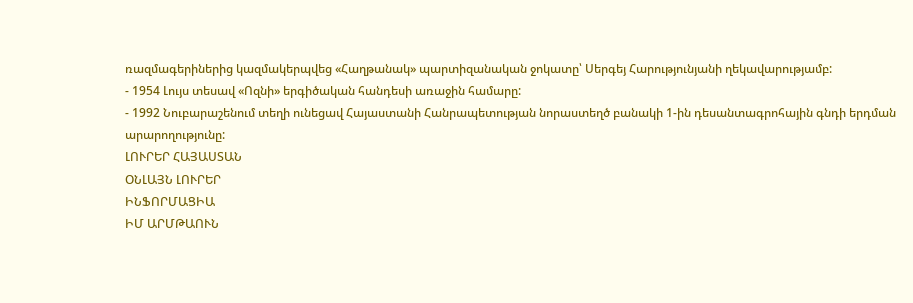ռազմագերիներից կազմակերպվեց «Հաղթանակ» պարտիզանական ջոկատը՝ Սերգեյ Հարությունյանի ղեկավարությամբ:
- 1954 Լույս տեսավ «Ոզնի» երգիծական հանդեսի առաջին համարը:
- 1992 Նուբարաշենում տեղի ունեցավ Հայաստանի Հանրապետության նորաստեղծ բանակի 1-ին դեսանտագրոհային գնդի երդման արարողությունը:
ԼՈՒՐԵՐ ՀԱՅԱՍՏԱՆ
ՕՆԼԱՅՆ ԼՈՒՐԵՐ
ԻՆՖՈՐՄԱՑԻԱ
ԻՄ ԱՐՄԹԱՈՒՆ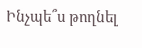Ինչպե՞ս թողնել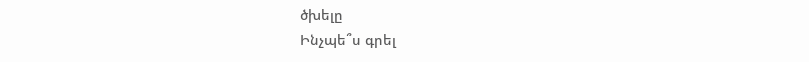ծխելը
Ինչպե՞ս գրել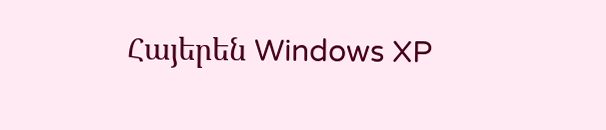Հայերեն Windows XP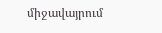միջավայրում